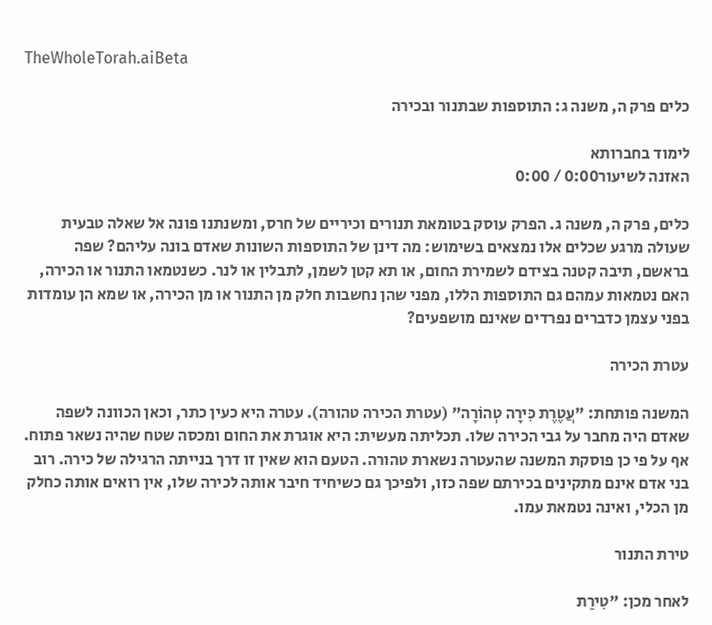TheWholeTorah.aiBeta

כלים פרק ה, משנה ג: התוספות שבתנור ובכירה

לימוד בחברותא
האזנה לשיעור0:00 / 0:00

כלים, פרק ה, משנה ג. הפרק עוסק בטומאת תנורים וכיריים של חרס, ומשנתנו פונה אל שאלה טבעית שעולה מרגע שכלים אלו נמצאים בשימוש: מה דינן של התוספות השונות שאדם בונה עליהם? שפה בראשם, תיבה קטנה בצידם לשמירת החום, או תא קטן לשמן, לתבלין או לנר. כשנטמאו התנור או הכירה, האם נטמאות עמהם גם התוספות הללו, מפני שהן נחשבות חלק מן התנור או מן הכירה, או שמא הן עומדות בפני עצמן כדברים נפרדים שאינם מושפעים?

עטרת הכירה

המשנה פותחת: "עֲטֶרֶת כִּירָה טְהוֹרָה" (עטרת הכירה טהורה). עטרה היא כעין כתר, וכאן הכוונה לשפה שאדם היה מחבר על גבי הכירה שלו. תכליתה מעשית: היא אוגרת את החום ומכסה שטח שהיה נשאר פתוח. אף על פי כן פוסקת המשנה שהעטרה נשארת טהורה. הטעם הוא שאין זו דרך בנייתה הרגילה של כירה. רוב בני אדם אינם מתקינים בכירתם שפה כזו, ולפיכך גם כשיחיד חיבר אותה לכירה שלו, אין רואים אותה כחלק מן הכלי, ואינה נטמאת עמו.

טירת התנור

לאחר מכן: "טִירַת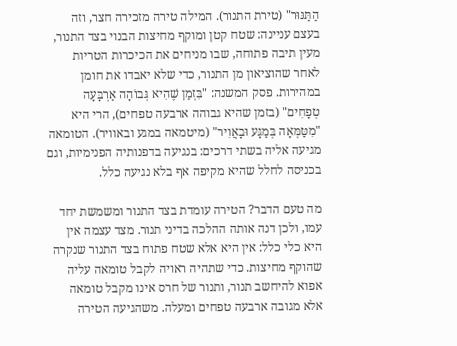הַתַּנּוּר" (טירת התנור). המילה טירה מזכירה חצר, וזה בעצם עניינה: שטח קטן ומוקף מחיצות הבנוי בצד התנור, מעין תיבה פתוחה, שבו מניחים את הכיכרות הטריות לאחר שהוציאון מן התנור, כדי שלא יאבדו את חומן במהירות. פסק המשנה: "בִּזְמַן שֶׁהִיא גְּבוֹהָה אַרְבָּעָה טְפָחִים" (בזמן שהיא גבוהה ארבעה טפחים), הרי היא "מִטַּמְּאָה בְּמַגָּע וּבָאֲוִיר" (מיטמאה במגע ובאוויר). הטומאה מגיעה אליה בשתי דרכים: בנגיעה בדפנותיה הפנימיות, וגם בכניסה לחלל שהיא מקיפה אף בלא נגיעה כלל.

מה טעם הדבר? הטירה עומדת בצד התנור ומשמשת יחד עמו, ולכן דנה אותה ההלכה בדיני תנור. מצד עצמה אין היא כלי כלל: אין היא אלא שטח פתוח בצד התנור שנקרה שהוקף מחיצות. כדי שתהיה ראויה לקבל טומאה עליה אפוא להיחשב תנור, ותנור של חרס אינו מקבל טומאה אלא מגובה ארבעה טפחים ומעלה. משהגיעה הטירה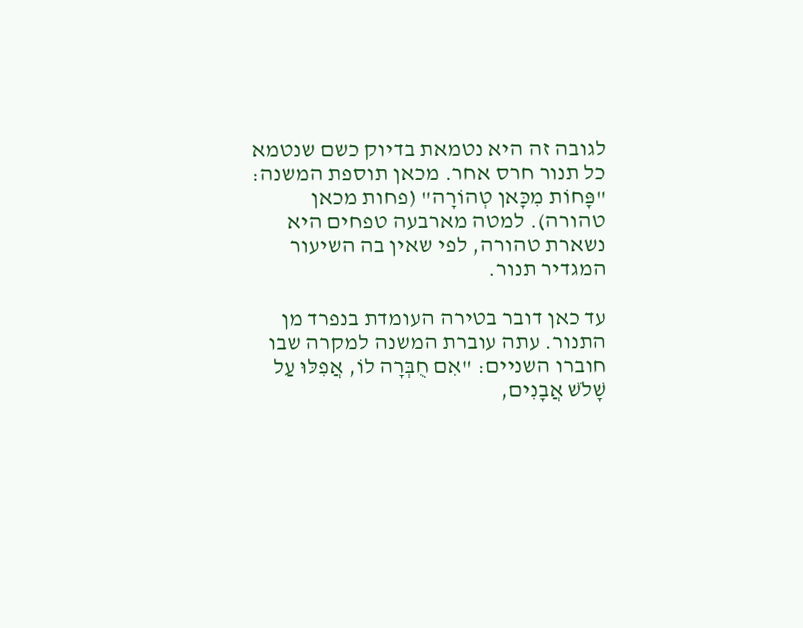לגובה זה היא נטמאת בדיוק כשם שנטמא כל תנור חרס אחר. מכאן תוספת המשנה: "פָּחוֹת מִכָּאן טְהוֹרָה" (פחות מכאן טהורה). למטה מארבעה טפחים היא נשארת טהורה, לפי שאין בה השיעור המגדיר תנור.

עד כאן דובר בטירה העומדת בנפרד מן התנור. עתה עוברת המשנה למקרה שבו חוברו השניים: "אִם חֻבְּרָה לוֹ, אֲפִלּוּ עַל שָׁלֹשׁ אֲבָנִים,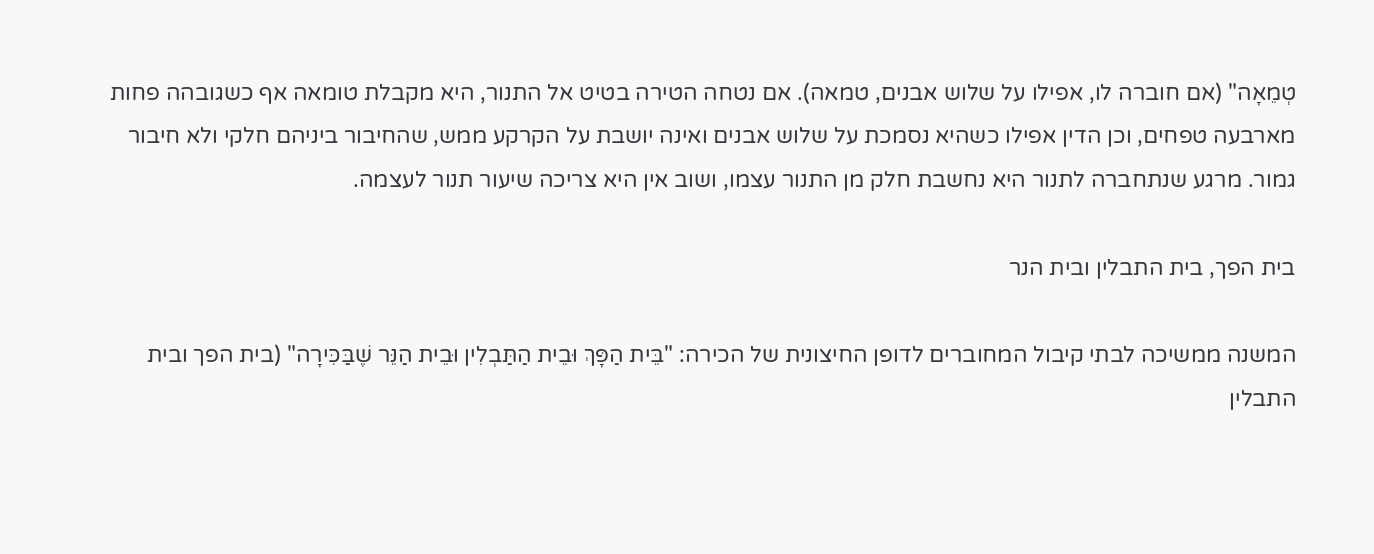טְמֵאָה" (אם חוברה לו, אפילו על שלוש אבנים, טמאה). אם נטחה הטירה בטיט אל התנור, היא מקבלת טומאה אף כשגובהה פחות מארבעה טפחים, וכן הדין אפילו כשהיא נסמכת על שלוש אבנים ואינה יושבת על הקרקע ממש, שהחיבור ביניהם חלקי ולא חיבור גמור. מרגע שנתחברה לתנור היא נחשבת חלק מן התנור עצמו, ושוב אין היא צריכה שיעור תנור לעצמה.

בית הפך, בית התבלין ובית הנר

המשנה ממשיכה לבתי קיבול המחוברים לדופן החיצונית של הכירה: "בֵּית הַפָּךְ וּבֵית הַתַּבְלִין וּבֵית הַנֵּר שֶׁבַּכִּירָה" (בית הפך ובית התבלין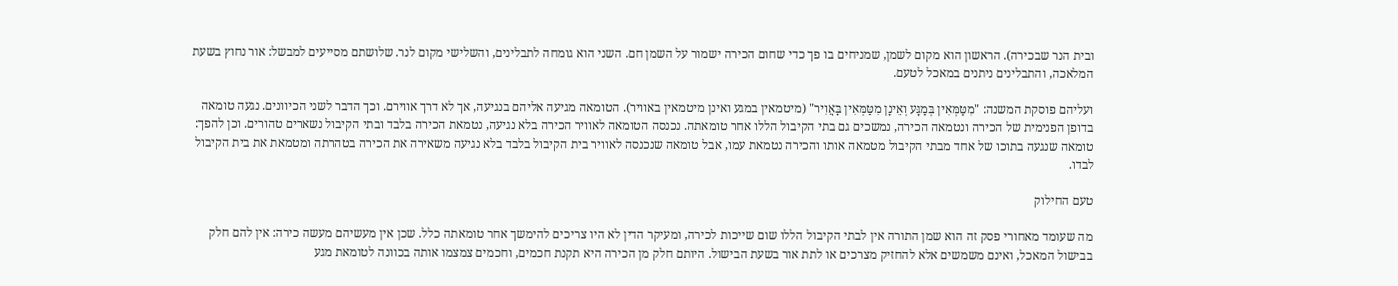ובית הנר שבכירה). הראשון הוא מקום לשמן, שמניחים בו פך כדי שחום הכירה ישמור על השמן חם. השני הוא גומחה לתבלינים, והשלישי מקום לנר. שלושתם מסייעים למבשל: אור נחוץ בשעת המלאכה, והתבלינים ניתנים במאכל לטעם.

ועליהם פוסקת המשנה: "מִטַּמְּאִין בְּמַגָּע וְאֵינָן מִטַּמְּאִין בָּאֲוִיר" (מיטמאין במגע ואינן מיטמאין באוויר). הטומאה מגיעה אליהם בנגיעה, אך לא דרך אווירם. וכך הדבר לשני הכיוונים. נגעה טומאה בדופן הפנימית של הכירה ונטמאה הכירה, נמשכים גם בתי הקיבול הללו אחר טומאתה. נכנסה הטומאה לאוויר הכירה בלא נגיעה, נטמאת הכירה בלבד ובתי הקיבול נשארים טהורים. וכן להפך: טומאה שנגעה בתוכו של אחד מבתי הקיבול מטמאה אותו והכירה נטמאת עמו, אבל טומאה שנכנסה לאוויר בית הקיבול בלבד בלא נגיעה משאירה את הכירה בטהרתה ומטמאת את בית הקיבול לבדו.

טעם החילוק

מה שעומד מאחורי פסק זה הוא שמן התורה אין לבתי הקיבול הללו שום שייכות לכירה, ומעיקר הדין לא היו צריכים להימשך אחר טומאתה כלל. שכן אין מעשיהם מעשה כירה: אין להם חלק בבישול המאכל, ואינם משמשים אלא להחזיק מצרכים או לתת אור בשעת הבישול. היותם חלק מן הכירה היא תקנת חכמים, וחכמים צמצמו אותה בכוונה לטומאת מגע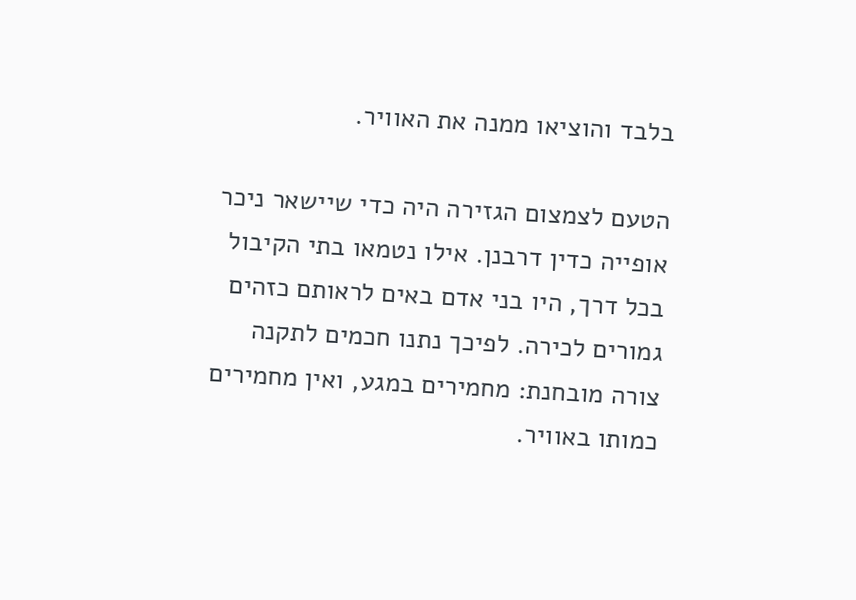בלבד והוציאו ממנה את האוויר.

הטעם לצמצום הגזירה היה כדי שיישאר ניכר אופייה כדין דרבנן. אילו נטמאו בתי הקיבול בכל דרך, היו בני אדם באים לראותם כזהים גמורים לכירה. לפיכך נתנו חכמים לתקנה צורה מובחנת: מחמירים במגע, ואין מחמירים כמותו באוויר.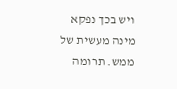ויש בכך נפקא מינה מעשית של ממש. תרומה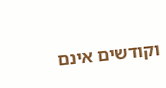וקודשים אינם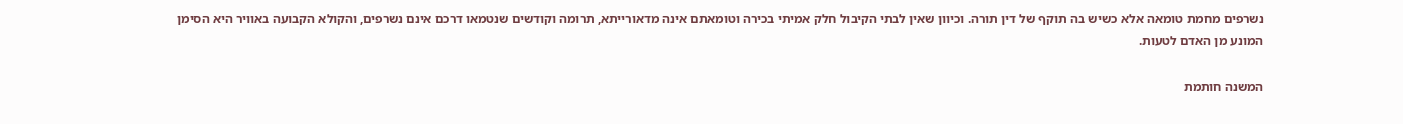נשרפים מחמת טומאה אלא כשיש בה תוקף של דין תורה. וכיוון שאין לבתי הקיבול חלק אמיתי בכירה וטומאתם אינה מדאורייתא, תרומה וקודשים שנטמאו דרכם אינם נשרפים, והקולא הקבועה באוויר היא הסימן המונע מן האדם לטעות.

המשנה חותמת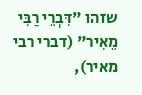שזהו "דִּבְרֵי רַבִּי מֵאִיר" (דברי רבי מאיר),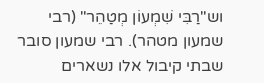וש"רַבִּי שִׁמְעוֹן מְטַהֵר" (רבי שמעון מטהר). רבי שמעון סובר שבתי קיבול אלו נשארים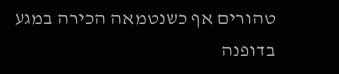טהורים אף כשנטמאה הכירה במגע בדופנה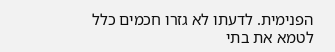הפנימית. לדעתו לא גזרו חכמים כלל לטמא את בתי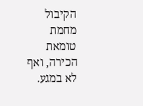הקיבול מחמת טומאת הכירה, ואף לא במגע.